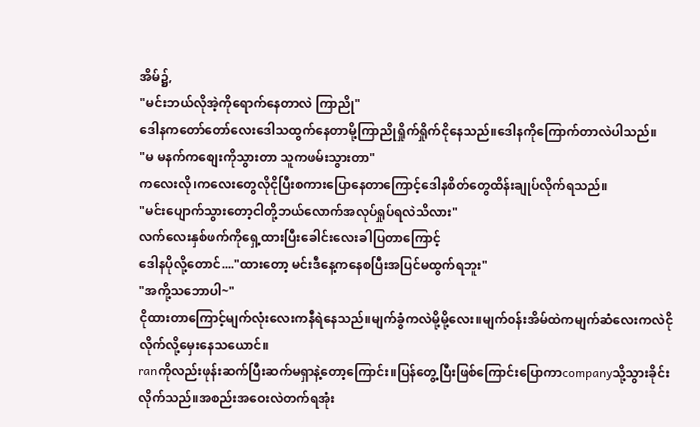အိမ်၌,
"မင်းဘယ်လိုအဲ့ကိုရောက်နေတာလဲ ကြာညို"
ဒေါနကတော်တော်လေးဒေါသထွက်နေတာမို့ကြာညိုရှိုက်ရှိုက်ငိုနေသည်။ဒေါနကိုကြောက်တာလဲပါသည်။
"မ မနက်ကစျေးကိုသွားတာ သူကဖမ်းသွားတာ"
ကလေးလို၊ကလေးတွေလိုငိုပြီးစကားပြောနေတာကြောင့်ဒေါနစိတ်တွေထိန်းချုပ်လိုက်ရသည်။
"မင်းပျောက်သွားတော့ငါတို့ဘယ်လောက်အလုပ်ရှုပ်ရလဲသိလား"
လက်လေးနှစ်ဖက်ကိုရှေ့ထားပြီးခေါင်းလေးခါပြတာကြောင့်
ဒေါနပိုလို့တောင်...."ထားတော့ မင်းဒီနေ့ကနေစပြီးအပြင်မထွက်ရဘူး"
"အကို့သဘောပါ~"
ငိုထားတာကြောင့်မျက်လုံးလေးကနီရဲနေသည်။မျက်ခွံကလဲမို့မို့လေး။မျက်၀န်းအိမ်ထဲကမျက်ဆံလေးကလဲငိုလိုက်လို့မှေးနေသယောင်။
ranကိုလည်းဖုန်းဆက်ပြီးဆက်မရှာနဲ့တော့ကြောင်း။ပြန်တွေ့ပြီးဖြစ်ကြောင်းပြောကာcompanyသို့သွားခိုင်းလိုက်သည်။အစည်းအဝေးလဲတက်ရအုံး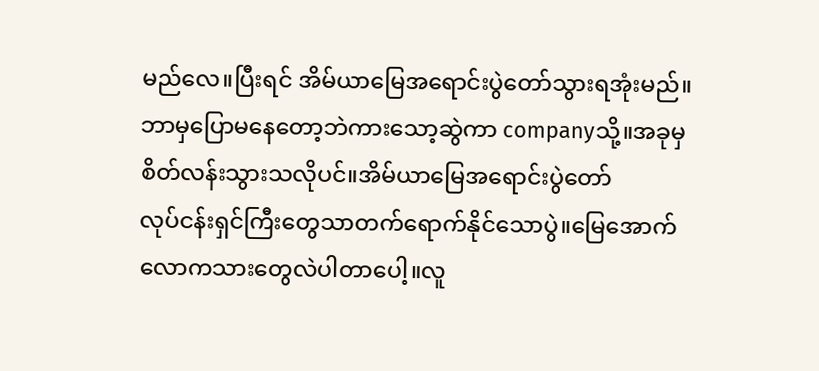မည်လေ။ပြီးရင် အိမ်ယာမြေအရောင်းပွဲတော်သွားရအုံးမည်။
ဘာမှပြောမနေတော့ဘဲကားသော့ဆွဲကာ companyသို့။အခုမှစိတ်လန်းသွားသလိုပင်။အိမ်ယာမြေအရောင်းပွဲတော်
လုပ်ငန်းရှင်ကြီးတွေသာတက်ရောက်နိုင်သောပွဲ။မြေအောက်လောကသားတွေလဲပါတာပေါ့။လူ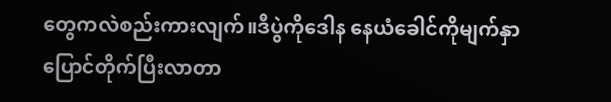တွေကလဲစည်းကားလျက်။ဒီပွဲကိုဒေါန နေယံခေါင်ကိုမျက်နှာပြောင်တိုက်ပြီးလာတာ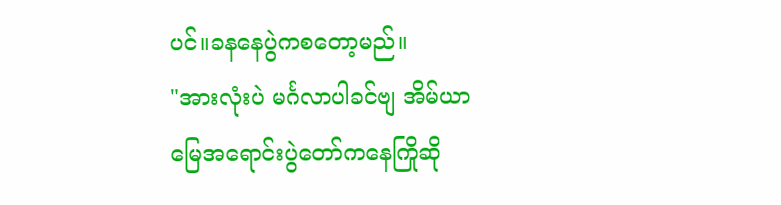ပင်။ခနနေပွဲကစတော့မည်။
"အားလုံးပဲ မင်္ဂလာပါခင်ဗျ အိမ်ယာမြေအရောင်းပွဲတော်ကနေကြိုဆို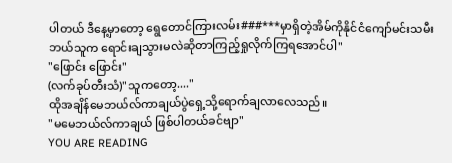ပါတယ် ဒီနေ့မှာတော့ ရွေတောင်ကြားလမ်း###***မှာရှိတဲ့အိမ်ကိုနိုင်ငံကျော်မင်းသမီး ဘယ်သူက ရောင်းချသွားမလဲဆိုတာကြည့်ရှုလိုက်ကြရအောင်ပါ"
"ဖြောင်း ဖြောင်း"
(လက်ခုပ်တီးသံ)"သူကတော့...."
ထိုအချိန်မေဘယ်လ်ကာချယ်ပွဲရှေ့သို့ရောက်ချလာလေသည်။
"မမေဘယ်လ်ကာချယ် ဖြစ်ပါတယ်ခင်ဗျာ"
YOU ARE READING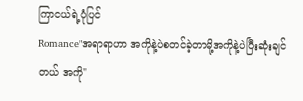ကြာငယ်ရဲ့ပုံပြင်
Romance"အရာရာဟာ အကိုနဲ့ပဲစတင်ခဲ့တာမို့အကိုနဲ့ပဲပြီးဆုံးချင်တယ် အကို"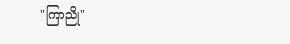"ကြာညို"